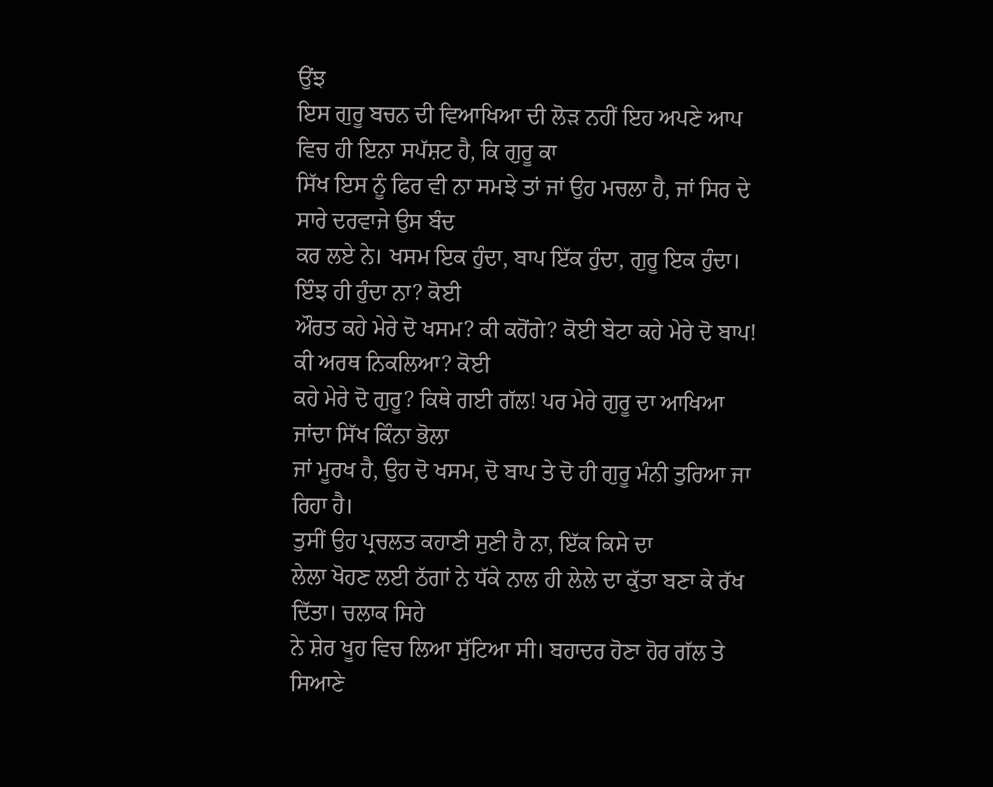ਉਂਝ
ਇਸ ਗੁਰੂ ਬਚਨ ਦੀ ਵਿਆਖਿਆ ਦੀ ਲੋੜ ਨਹੀਂ ਇਹ ਅਪਣੇ ਆਪ ਵਿਚ ਹੀ ਇਨਾ ਸਪੱਸ਼ਟ ਹੈ, ਕਿ ਗੁਰੂ ਕਾ
ਸਿੱਖ ਇਸ ਨੂੰ ਫਿਰ ਵੀ ਨਾ ਸਮਝੇ ਤਾਂ ਜਾਂ ਉਹ ਮਚਲਾ ਹੈ, ਜਾਂ ਸਿਰ ਦੇ ਸਾਰੇ ਦਰਵਾਜੇ ਉਸ ਬੰਦ
ਕਰ ਲਏ ਨੇ। ਖਸਮ ਇਕ ਹੁੰਦਾ, ਬਾਪ ਇੱਕ ਹੁੰਦਾ, ਗੁਰੂ ਇਕ ਹੁੰਦਾ। ਇੰਝ ਹੀ ਹੁੰਦਾ ਨਾ? ਕੋਈ
ਔਰਤ ਕਹੇ ਮੇਰੇ ਦੋ ਖਸਮ? ਕੀ ਕਹੋਂਗੇ? ਕੋਈ ਬੇਟਾ ਕਹੇ ਮੇਰੇ ਦੋ ਬਾਪ! ਕੀ ਅਰਥ ਨਿਕਲਿਆ? ਕੋਈ
ਕਹੇ ਮੇਰੇ ਦੋ ਗੁਰੂ? ਕਿਥੇ ਗਈ ਗੱਲ! ਪਰ ਮੇਰੇ ਗੁਰੂ ਦਾ ਆਖਿਆ ਜਾਂਦਾ ਸਿੱਖ ਕਿੰਨਾ ਭੋਲਾ
ਜਾਂ ਮੂਰਖ ਹੈ, ਉਹ ਦੋ ਖਸਮ, ਦੋ ਬਾਪ ਤੇ ਦੋ ਹੀ ਗੁਰੂ ਮੰਨੀ ਤੁਰਿਆ ਜਾ ਰਿਹਾ ਹੈ।
ਤੁਸੀਂ ਉਹ ਪ੍ਰਚਲਤ ਕਹਾਣੀ ਸੁਣੀ ਹੈ ਨਾ, ਇੱਕ ਕਿਸੇ ਦਾ
ਲੇਲਾ ਖੋਹਣ ਲਈ ਠੱਗਾਂ ਨੇ ਧੱਕੇ ਨਾਲ ਹੀ ਲੇਲੇ ਦਾ ਕੁੱਤਾ ਬਣਾ ਕੇ ਰੱਖ ਦਿੱਤਾ। ਚਲਾਕ ਸਿਹੇ
ਨੇ ਸ਼ੇਰ ਖੂਹ ਵਿਚ ਲਿਆ ਸੁੱਟਿਆ ਸੀ। ਬਹਾਦਰ ਹੋਣਾ ਹੋਰ ਗੱਲ ਤੇ ਸਿਆਣੇ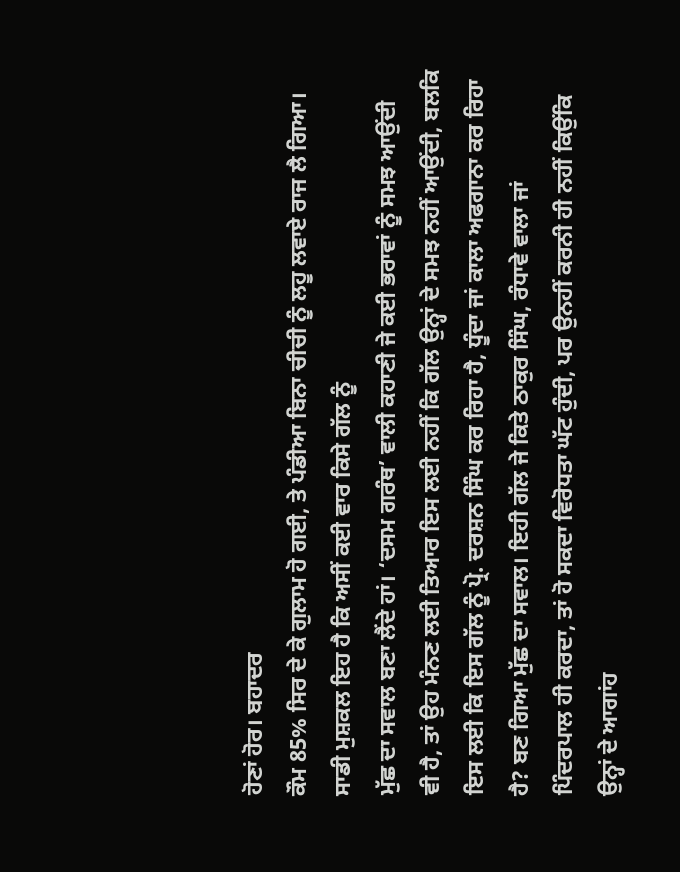ਹੋਣਾਂ ਹੋਰ। ਬਹਾਦਰ
ਕੌਮ 85% ਸਿਰ ਦੇ ਕੇ ਗੁਲਾਮ ਹੋ ਗਈ, ਤੇ ਪੰਡੀਆ ਬਿਨਾ ਚੀਚੀ ਨੂੰ ਲਹੂ ਲਵਾਏ ਰਾਜ ਲੈ ਗਿਆ।
ਸਾਡੀ ਮੁਸ਼ਕਲ ਇਹ ਹੈ ਕਿ ਅਸੀਂ ਕਈ ਵਾਰ ਕਿਸੇ ਗੱਲ ਨੂੰ
ਮੁੱਛ ਦਾ ਸਵਾਲ ਬਣਾ ਲੈਂਦੇ ਹਾਂ। ‘ਦਸਮ ਗਰੰਥ’ ਵਾਲੀ ਕਹਾਣੀ ਜੇ ਕਈ ਭਰਾਵਾਂ ਨੂੰ ਸਮਝ ਆਉਂਦੀ
ਵੀ ਹੈ, ਤਾਂ ਉਹ ਮੰਨਣ ਲਈ ਤਿਆਰ ਇਸ ਲਈ ਨਹੀਂ ਕਿ ਗੱਲ ਉਨ੍ਹਾਂ ਦੇ ਸਮਝ ਨਹੀਂ ਆਉਂਦੀ, ਬਲਕਿ
ਇਸ ਲਈ ਕਿ ਇਸ ਗੱਲ ਨੂੰ ਪ੍ਰੋ. ਦਰਸ਼ਨ ਸਿੰਘ ਕਰ ਰਿਹਾ ਹੈ, ਧੂੰਦਾ ਜਾਂ ਕਾਲਾ ਅਫਗਾਨਾ ਕਰ ਰਿਹਾ
ਹੈ? ਬਣ ਗਿਆ ਮੁੱਛ ਦਾ ਸਵਾਲ। ਇਹੀ ਗੱਲ ਜੇ ਕਿਤੇ ਠਾਕੁਰ ਸਿੰਘ, ਰੰਧਾਵੇ ਵਾਲਾ ਜਾਂ
ਪਿੰਦਰਪਾਲ ਹੀ ਕਰਦਾ, ਤਾਂ ਹੋ ਸਕਦਾ ਵਿਰੋਧਤਾ ਘੱਟ ਹੁੰਦੀ, ਪਰ ਉਨਹੀਂ ਕਰਨੀ ਹੀ ਨਹੀਂ ਕਿਉਂਕਿ
ਉਨ੍ਹਾਂ ਦੇ ਆਗਾਂਹ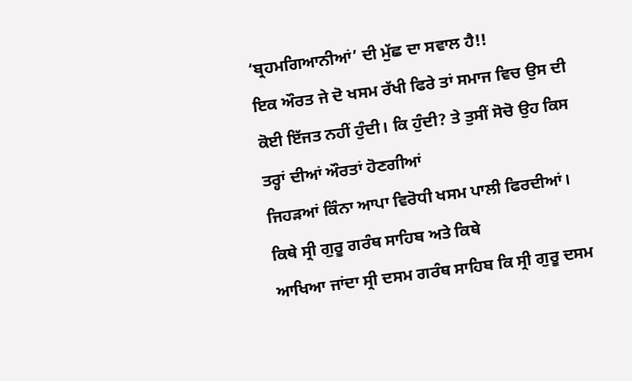‘ਬ੍ਰਹਮਗਿਆਨੀਆਂ’ ਦੀ ਮੁੱਛ ਦਾ ਸਵਾਲ ਹੈ!!
ਇਕ ਔਰਤ ਜੇ ਦੋ ਖਸਮ ਰੱਖੀ ਫਿਰੇ ਤਾਂ ਸਮਾਜ ਵਿਚ ਉਸ ਦੀ
ਕੋਈ ਇੱਜਤ ਨਹੀਂ ਹੁੰਦੀ। ਕਿ ਹੁੰਦੀ? ਤੇ ਤੁਸੀਂ ਸੋਚੋ ਉਹ ਕਿਸ ਤਰ੍ਹਾਂ ਦੀਆਂ ਔਰਤਾਂ ਹੋਣਗੀਆਂ
ਜਿਹੜਆਂ ਕਿੰਨਾ ਆਪਾ ਵਿਰੋਧੀ ਖਸਮ ਪਾਲੀ ਫਿਰਦੀਆਂ। ਕਿਥੇ ਸ੍ਰੀ ਗੁਰੂ ਗਰੰਥ ਸਾਹਿਬ ਅਤੇ ਕਿਥੇ
ਆਖਿਆ ਜਾਂਦਾ ਸ੍ਰੀ ਦਸਮ ਗਰੰਥ ਸਾਹਿਬ ਕਿ ਸ੍ਰੀ ਗੁਰੂ ਦਸਮ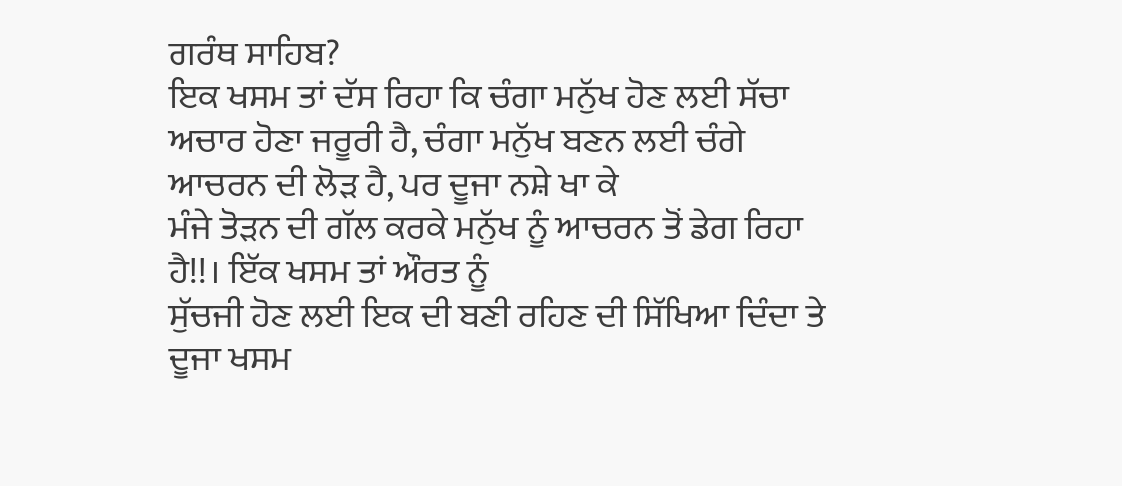ਗਰੰਥ ਸਾਹਿਬ?
ਇਕ ਖਸਮ ਤਾਂ ਦੱਸ ਰਿਹਾ ਕਿ ਚੰਗਾ ਮਨੁੱਖ ਹੋਣ ਲਈ ਸੱਚਾ
ਅਚਾਰ ਹੋਣਾ ਜਰੂਰੀ ਹੈ, ਚੰਗਾ ਮਨੁੱਖ ਬਣਨ ਲਈ ਚੰਗੇ ਆਚਰਨ ਦੀ ਲੋੜ ਹੈ, ਪਰ ਦੂਜਾ ਨਸ਼ੇ ਖਾ ਕੇ
ਮੰਜੇ ਤੋੜਨ ਦੀ ਗੱਲ ਕਰਕੇ ਮਨੁੱਖ ਨੂੰ ਆਚਰਨ ਤੋਂ ਡੇਗ ਰਿਹਾ ਹੈ!!। ਇੱਕ ਖਸਮ ਤਾਂ ਔਰਤ ਨੂੰ
ਸੁੱਚਜੀ ਹੋਣ ਲਈ ਇਕ ਦੀ ਬਣੀ ਰਹਿਣ ਦੀ ਸਿੱਖਿਆ ਦਿੰਦਾ ਤੇ ਦੂਜਾ ਖਸਮ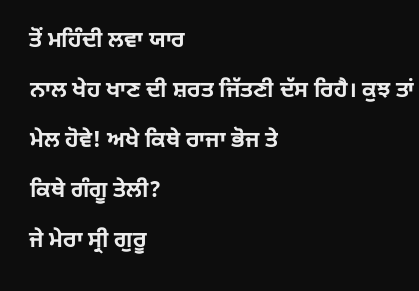ਤੋਂ ਮਹਿੰਦੀ ਲਵਾ ਯਾਰ
ਨਾਲ ਖੇਹ ਖਾਣ ਦੀ ਸ਼ਰਤ ਜਿੱਤਣੀ ਦੱਸ ਰਿਹੈ। ਕੁਝ ਤਾਂ ਮੇਲ ਹੋਵੇ! ਅਖੇ ਕਿਥੇ ਰਾਜਾ ਭੋਜ ਤੇ
ਕਿਥੇ ਗੰਗੂ ਤੇਲੀ?
ਜੇ ਮੇਰਾ ਸ੍ਰੀ ਗੁਰੂ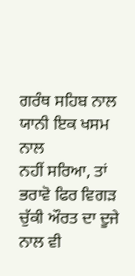ਗਰੰਥ ਸਹਿਬ ਨਾਲ ਯਾਨੀ ਇਕ ਖਸਮ ਨਾਲ
ਨਹੀਂ ਸਰਿਆ, ਤਾਂ ਭਰਾਵੋ ਫਿਰ ਵਿਗੜ ਚੁੱਕੀ ਔਰਤ ਦਾ ਦੂਜੇ ਨਾਲ ਵੀ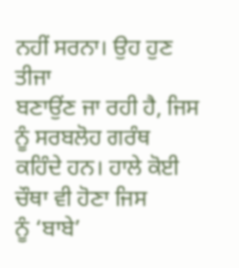ਨਹੀਂ ਸਰਨਾ। ਉਹ ਹੁਣ ਤੀਜਾ
ਬਣਾਉਂਣ ਜਾ ਰਹੀ ਹੈ, ਜਿਸ ਨੂੰ ਸਰਬਲੋਹ ਗਰੰਥ ਕਹਿੰਦੇ ਹਨ। ਹਾਲੇ ਕੋਈ ਚੌਥਾ ਵੀ ਹੋਣਾ ਜਿਸ
ਨੂੰ ‘ਬਾਬੇ’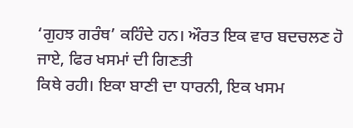‘ਗੁਹਝ ਗਰੰਥ’ ਕਹਿੰਦੇ ਹਨ। ਔਰਤ ਇਕ ਵਾਰ ਬਦਚਲਣ ਹੋ ਜਾਏ, ਫਿਰ ਖਸਮਾਂ ਦੀ ਗਿਣਤੀ
ਕਿਥੇ ਰਹੀ। ਇਕਾ ਬਾਣੀ ਦਾ ਧਾਰਨੀ, ਇਕ ਖਸਮ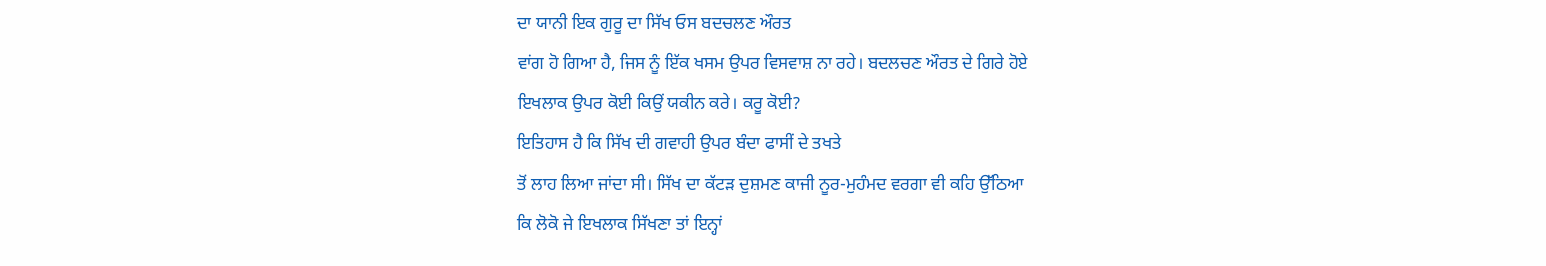ਦਾ ਯਾਨੀ ਇਕ ਗੁਰੂ ਦਾ ਸਿੱਖ ਓਸ ਬਦਚਲਣ ਔਰਤ
ਵਾਂਗ ਹੋ ਗਿਆ ਹੈ, ਜਿਸ ਨੂੰ ਇੱਕ ਖਸਮ ਉਪਰ ਵਿਸਵਾਸ਼ ਨਾ ਰਹੇ। ਬਦਲਚਣ ਔਰਤ ਦੇ ਗਿਰੇ ਹੋਏ
ਇਖਲਾਕ ਉਪਰ ਕੋਈ ਕਿਉਂ ਯਕੀਨ ਕਰੇ। ਕਰੂ ਕੋਈ?
ਇਤਿਹਾਸ ਹੈ ਕਿ ਸਿੱਖ ਦੀ ਗਵਾਹੀ ਉਪਰ ਬੰਦਾ ਫਾਸੀਂ ਦੇ ਤਖਤੇ
ਤੋਂ ਲਾਹ ਲਿਆ ਜਾਂਦਾ ਸੀ। ਸਿੱਖ ਦਾ ਕੱਟੜ ਦੁਸ਼ਮਣ ਕਾਜੀ ਨੂਰ-ਮੁਹੰਮਦ ਵਰਗਾ ਵੀ ਕਹਿ ਉੱਠਿਆ
ਕਿ ਲੋਕੋ ਜੇ ਇਖਲਾਕ ਸਿੱਖਣਾ ਤਾਂ ਇਨ੍ਹਾਂ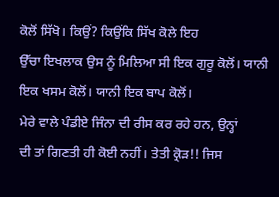ਕੋਲੋਂ ਸਿੱਖੋ। ਕਿਉਂ? ਕਿਉਂਕਿ ਸਿੱਖ ਕੋਲੇ ਇਹ
ਉੱਚਾ ਇਖਲਾਕ ਉਸ ਨੂੰ ਮਿਲਿਆ ਸੀ ਇਕ ਗੁਰੂ ਕੋਲੋਂ। ਯਾਨੀ ਇਕ ਖਸਮ ਕੋਲੋਂ। ਯਾਨੀ ਇਕ ਬਾਪ ਕੋਲੋਂ।
ਮੇਰੇ ਵਾਲੇ ਪੰਡੀਏ ਜਿੰਨਾ ਦੀ ਰੀਸ ਕਰ ਰਹੇ ਹਨ, ਉਨ੍ਹਾਂ
ਦੀ ਤਾਂ ਗਿਣਤੀ ਹੀ ਕੋਈ ਨਹੀਂ। ਤੇਤੀ ਕ੍ਰੋੜ!! ਜਿਸ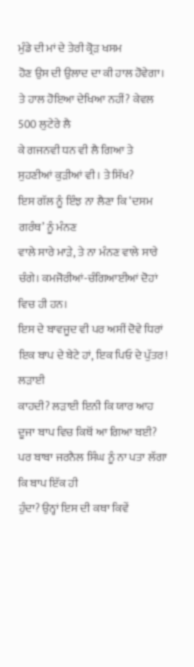ਮੁੰਡੇ ਦੀ ਮਾਂ ਦੇ ਤੇਰੀ ਕ੍ਰੋੜ ਖਸਮ
ਹੋਣ ਉਸ ਦੀ ਉਲਾਦ ਦਾ ਕੀ ਹਾਲ ਹੋਵੇਗਾ। ਤੇ ਹਾਲ ਹੋਇਆ ਦੇਖਿਆ ਨਹੀਂ? ਕੇਵਲ 500 ਲੁਟੇਰੇ ਲੈ
ਕੇ ਗਜਨਵੀ ਧਨ ਵੀ ਲੈ ਗਿਆ ਤੇ ਸੁਹਣੀਆਂ ਕੁੜੀਆਂ ਵੀ। ਤੇ ਸਿੱਖ?
ਇਸ ਗੱਲ ਨੂੰ ਇੰਝ ਨਾ ਲੈਣਾ ਕਿ ‘ਦਸਮ ਗਰੰਥ’ ਨੂੰ ਮੰਨਣ
ਵਾਲੇ ਸਾਰੇ ਮਾੜੇ, ਤੇ ਨਾ ਮੰਨਣ ਵਾਲੇ ਸਾਰੇ ਚੰਗੇ। ਕਮਜੋਰੀਆਂ-ਚੰਗਿਆਈਆਂ ਦੋਹਾਂ ਵਿਚ ਹੀ ਹਨ।
ਇਸ ਦੇ ਬਾਵਜੂਦ ਵੀ ਪਰ ਅਸੀਂ ਦੋਵੇ ਧਿਰਾਂ ਇਕ ਬਾਪ ਦੇ ਬੇਟੇ ਹਾਂ, ਇਕ ਪਿਓ ਦੇ ਪੁੱਤਰ! ਲੜਾਈ
ਕਾਹਦੀ? ਲੜਾਈ ਇਨੀ ਕਿ ਯਾਰ ਆਹ ਦੂਜਾ ਬਾਪ ਵਿਚ ਕਿਥੋਂ ਆ ਗਿਆ ਬਈ?
ਪਰ ਬਾਬਾ ਜਰਨੈਲ ਸਿੰਘ ਨੂੰ ਨਾ ਪਤਾ ਲੱਗਾ ਕਿ ਬਾਪ ਇੱਕ ਹੀ
ਹੁੰਦਾ? ਉਨ੍ਹਾਂ ਇਸ ਦੀ ਕਥਾ ਕਿਵੇਂ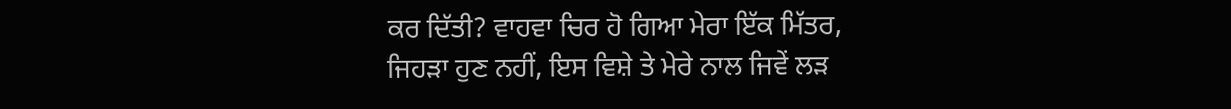ਕਰ ਦਿੱਤੀ? ਵਾਹਵਾ ਚਿਰ ਹੋ ਗਿਆ ਮੇਰਾ ਇੱਕ ਮਿੱਤਰ,
ਜਿਹੜਾ ਹੁਣ ਨਹੀਂ, ਇਸ ਵਿਸ਼ੇ ਤੇ ਮੇਰੇ ਨਾਲ ਜਿਵੇਂ ਲੜ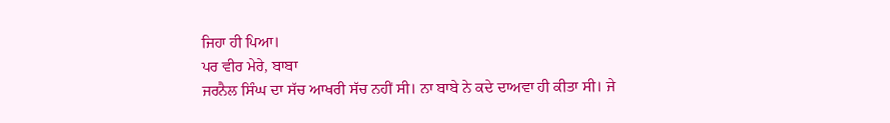ਜਿਹਾ ਹੀ ਪਿਆ।
ਪਰ ਵੀਰ ਮੇਰੇ, ਬਾਬਾ
ਜਰਨੈਲ ਸਿੰਘ ਦਾ ਸੱਚ ਆਖਰੀ ਸੱਚ ਨਹੀਂ ਸੀ। ਨਾ ਬਾਬੇ ਨੇ ਕਦੇ ਦਾਅਵਾ ਹੀ ਕੀਤਾ ਸੀ। ਜੇ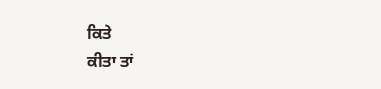ਕਿਤੇ
ਕੀਤਾ ਤਾਂ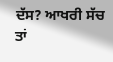ਦੱਸ? ਆਖਰੀ ਸੱਚ ਤਾਂ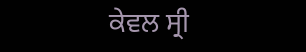ਕੇਵਲ ਸ੍ਰੀ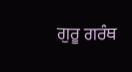ਗੁਰੂ ਗਰੰਥ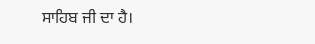ਸਾਹਿਬ ਜੀ ਦਾ ਹੈ।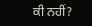ਕੀ ਨਹੀਂ?